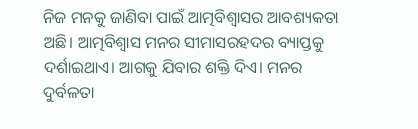ନିଜ ମନକୁ ଜାଣିବା ପାଇଁ ଆତ୍ମବିଶ୍ୱାସର ଆବଶ୍ୟକତା ଅଛି। ଆତ୍ମବିଶ୍ୱାସ ମନର ସୀମାସରହଦର ବ୍ୟାପ୍ତକୁ ଦର୍ଶାଇଥାଏ। ଆଗକୁ ଯିବାର ଶକ୍ତି ଦିଏ। ମନର ଦୁର୍ବଳତା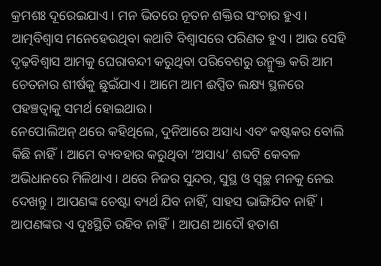କ୍ରମଶଃ ଦୂରେଇଯାଏ। ମନ ଭିତରେ ନୂତନ ଶକ୍ତିର ସଂଚାର ହୁଏ। ଆତ୍ମବିଶ୍ୱାସ ମନେହେଉଥିବା କଥାଟି ବିଶ୍ୱାସରେ ପରିଣତ ହୁଏ। ଆଉ ସେହି ଦୃଢ଼ବିଶ୍ୱାସ ଆମକୁ ଘେରାବନ୍ଦୀ କରୁଥିବା ପରିବେଶରୁ ଉନ୍ମୁକ୍ତ କରି ଆମ ଚେତନାର ଶୀର୍ଷକୁ ଛୁଇଁଯାଏ। ଆମେ ଆମ ଈପ୍ସିତ ଲକ୍ଷ୍ୟ ସ୍ଥଳରେ ପହଞ୍ଚତ୍ବାକୁ ସମର୍ଥ ହୋଇଥାଉ।
ନେପୋଲିଅନ୍ ଥରେ କହିଥିଲେ, ଦୁନିଆରେ ଅସାଧ୍ୟ ଏବଂ କଷ୍ଟକର ବୋଲି କିଛି ନାହିଁ। ଆମେ ବ୍ୟବହାର କରୁଥିବା ‘ଅସାଧ୍ୟ’ ଶବ୍ଦଟି କେବଳ ଅଭିଧାନରେ ମିଳିଥାଏ। ଥରେ ନିଜର ସୁନ୍ଦର, ସୁସ୍ଥ ଓ ସ୍ବଚ୍ଛ ମନକୁ ନେଇ ଦେଖନ୍ତୁ। ଆପଣଙ୍କ ଚେଷ୍ଟା ବ୍ୟର୍ଥ ଯିବ ନାହିଁ, ସାହସ ଭାଙ୍ଗିଯିବ ନାହିଁ। ଆପଣଙ୍କର ଏ ଦୁଃସ୍ଥିତି ରହିବ ନାହିଁ। ଆପଣ ଆଦୌ ହତାଶ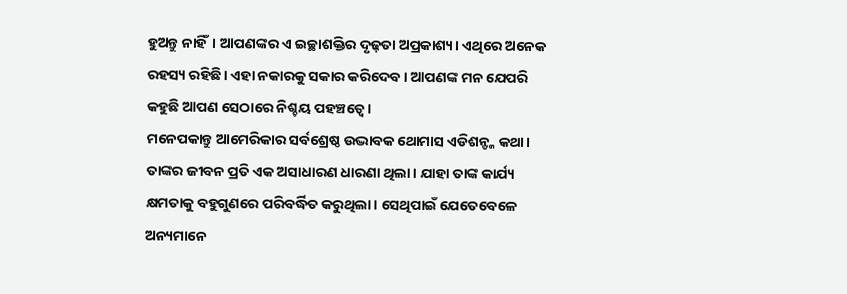ହୁଅନ୍ତୁ ନାହିଁ। ଆପଣଙ୍କର ଏ ଇଚ୍ଛାଶକ୍ତିର ଦୃଢ଼ତା ଅପ୍ରକାଶ୍ୟ। ଏଥିରେ ଅନେକ ରହସ୍ୟ ରହିଛି। ଏହା ନକାରକୁ ସକାର କରିଦେବ। ଆପଣଙ୍କ ମନ ଯେପରି କହୁଛି ଆପଣ ସେଠାରେ ନିଶ୍ଚୟ ପହଞ୍ଚତ୍ବେ।
ମନେପକାନ୍ତୁ ଆମେରିକାର ସର୍ବଶ୍ରେଷ୍ଠ ଉଦ୍ଭାବକ ଥୋମାସ ଏଡିଶନ୍ଙ୍କ କଥା। ତାଙ୍କର ଜୀବନ ପ୍ରତି ଏକ ଅସାଧାରଣ ଧାରଣା ଥିଲା। ଯାହା ତାଙ୍କ କାର୍ଯ୍ୟ କ୍ଷମତାକୁ ବହୁଗୁଣରେ ପରିବର୍ଦ୍ଧିତ କରୁଥିଲା। ସେଥିପାଇଁ ଯେତେବେଳେ ଅନ୍ୟମାନେ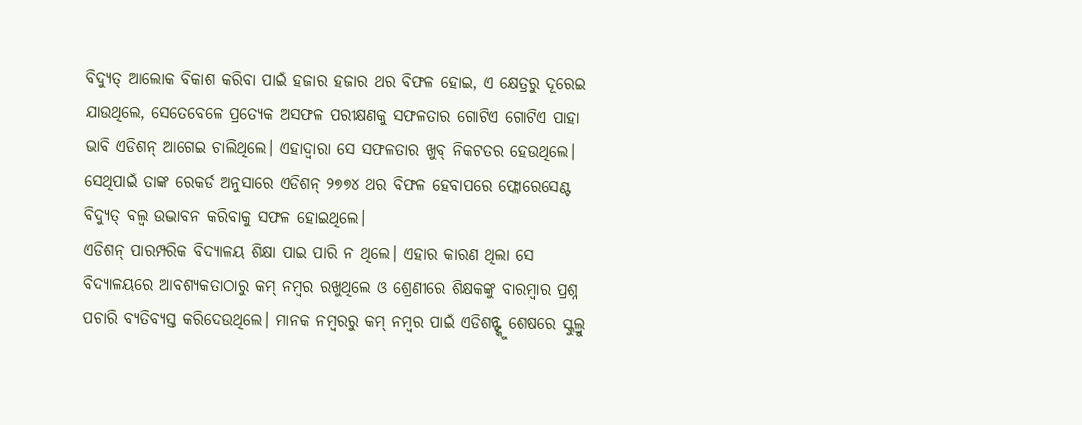ବିଦ୍ୟୁତ୍ ଆଲୋକ ବିକାଶ କରିବା ପାଇଁ ହଜାର ହଜାର ଥର ବିଫଳ ହୋଇ, ଏ କ୍ଷେତ୍ରରୁ ଦୂରେଇ ଯାଉଥିଲେ, ସେତେବେଳେ ପ୍ରତ୍ୟେକ ଅସଫଳ ପରୀକ୍ଷଣକୁ ସଫଳତାର ଗୋଟିଏ ଗୋଟିଏ ପାହା ଭାବି ଏଡିଶନ୍ ଆଗେଇ ଚାଲିଥିଲେ। ଏହାଦ୍ୱାରା ସେ ସଫଳତାର ଖୁବ୍ ନିକଟତର ହେଉଥିଲେ। ସେଥିପାଇଁ ତାଙ୍କ ରେକର୍ଡ ଅନୁସାରେ ଏଡିଶନ୍ ୨୭୭୪ ଥର ବିଫଳ ହେବାପରେ ଫ୍ଲୋରେସେଣ୍ଟ ବିଦ୍ୟୁତ୍ ବଲ୍ବ ଉଦ୍ଭାବନ କରିବାକୁ ସଫଳ ହୋଇଥିଲେ।
ଏଡିଶନ୍ ପାରମ୍ପରିକ ବିଦ୍ୟାଳୟ ଶିକ୍ଷା ପାଇ ପାରି ନ ଥିଲେ। ଏହାର କାରଣ ଥିଲା ସେ ବିଦ୍ୟାଳୟରେ ଆବଶ୍ୟକତାଠାରୁ କମ୍ ନମ୍ବର ରଖୁଥିଲେ ଓ ଶ୍ରେଣୀରେ ଶିକ୍ଷକଙ୍କୁ ବାରମ୍ବାର ପ୍ରଶ୍ନ ପଚାରି ବ୍ୟତିବ୍ୟସ୍ତ କରିଦେଉଥିଲେ। ମାନକ ନମ୍ବରରୁ କମ୍ ନମ୍ବର ପାଇଁ ଏଡିଶନ୍ଙ୍କୁ ଶେଷରେ ସ୍କୁଲ୍ରୁ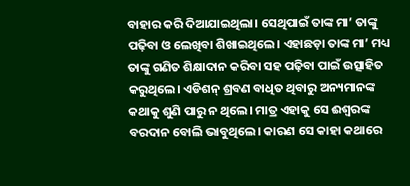ବାହାର କରି ଦିଆଯାଇଥିଲା। ସେଥିପାଇଁ ତାଙ୍କ ମା’ ତାଙ୍କୁ ପଢ଼ିବା ଓ ଲେଖିବା ଶିଖାଇଥିଲେ। ଏହାଛଡ଼ା ତାଙ୍କ ମା’ ମଧ୍ୟ ତାଙ୍କୁ ଗଣିତ ଶିକ୍ଷାଦାନ କରିବା ସହ ପଢ଼ିବା ପାଇଁ ଉତ୍ସାହିତ କରୁଥିଲେ। ଏଡିଶନ୍ ଶ୍ରବଣ ବାଧିତ ଥିବାରୁ ଅନ୍ୟମାନଙ୍କ କଥାକୁ ଶୁଣି ପାରୁ ନ ଥିଲେ। ମାତ୍ର ଏହାକୁ ସେ ଈଶ୍ୱରଙ୍କ ବରଦାନ ବୋଲି ଭାବୁଥିଲେ। କାରଣ ସେ କାହା କଥାରେ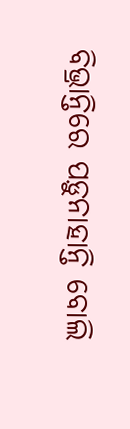ବିଭ୍ରାନ୍ତିରେ ପଡ଼ୁନାହାନ୍ତି ବୋଲି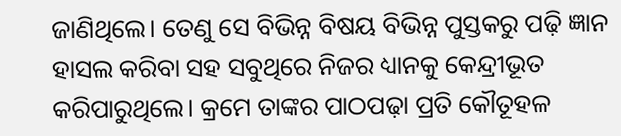ଜାଣିଥିଲେ। ତେଣୁ ସେ ବିଭିନ୍ନ ବିଷୟ ବିଭିନ୍ନ ପୁସ୍ତକରୁ ପଢ଼ି ଜ୍ଞାନ ହାସଲ କରିବା ସହ ସବୁଥିରେ ନିଜର ଧ୍ୟାନକୁ କେନ୍ଦ୍ରୀଭୂତ କରିପାରୁଥିଲେ। କ୍ରମେ ତାଙ୍କର ପାଠପଢ଼ା ପ୍ରତି କୌତୂହଳ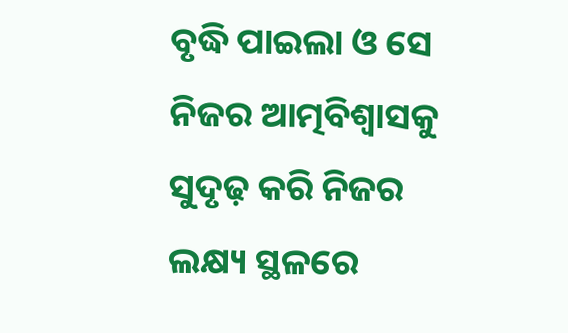ବୃଦ୍ଧି ପାଇଲା ଓ ସେ ନିଜର ଆତ୍ମବିଶ୍ୱାସକୁ ସୁଦୃଢ଼ କରି ନିଜର ଲକ୍ଷ୍ୟ ସ୍ଥଳରେ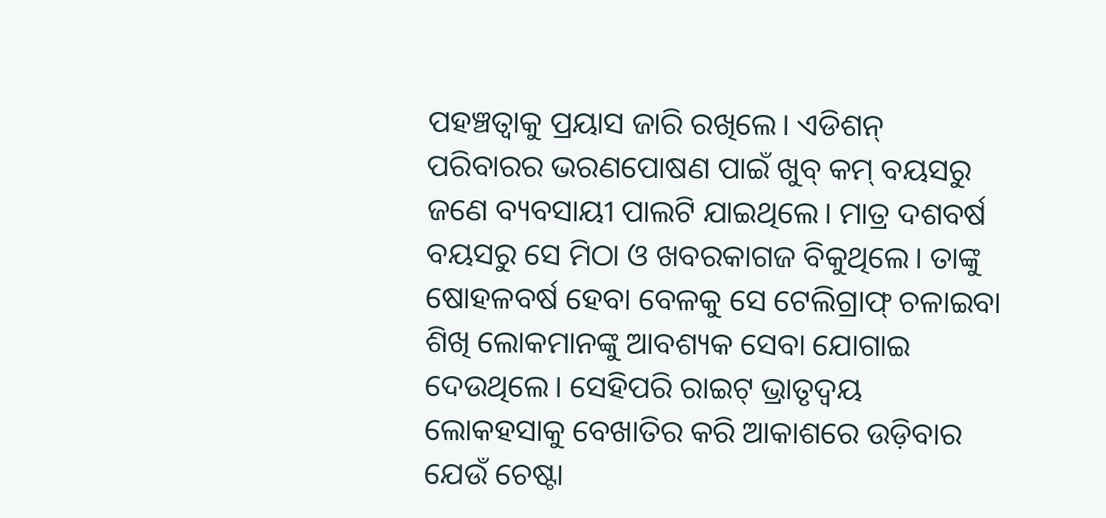ପହଞ୍ଚତ୍ବାକୁ ପ୍ରୟାସ ଜାରି ରଖିଲେ। ଏଡିଶନ୍ ପରିବାରର ଭରଣପୋଷଣ ପାଇଁ ଖୁବ୍ କମ୍ ବୟସରୁ ଜଣେ ବ୍ୟବସାୟୀ ପାଲଟି ଯାଇଥିଲେ। ମାତ୍ର ଦଶବର୍ଷ ବୟସରୁ ସେ ମିଠା ଓ ଖବରକାଗଜ ବିକୁଥିଲେ। ତାଙ୍କୁ ଷୋହଳବର୍ଷ ହେବା ବେଳକୁ ସେ ଟେଲିଗ୍ରାଫ୍ ଚଳାଇବା ଶିଖି ଲୋକମାନଙ୍କୁ ଆବଶ୍ୟକ ସେବା ଯୋଗାଇ ଦେଉଥିଲେ। ସେହିପରି ରାଇଟ୍ ଭ୍ରାତୃଦ୍ୱୟ ଲୋକହସାକୁ ବେଖାତିର କରି ଆକାଶରେ ଉଡ଼ିବାର ଯେଉଁ ଚେଷ୍ଟା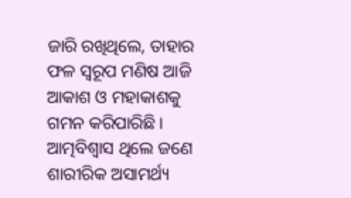ଜାରି ରଖିଥିଲେ, ତାହାର ଫଳ ସ୍ବରୂପ ମଣିଷ ଆଜି ଆକାଶ ଓ ମହାକାଶକୁ ଗମନ କରିପାରିଛି।
ଆତ୍ମବିଶ୍ୱାସ ଥିଲେ ଜଣେ ଶାରୀରିକ ଅସାମର୍ଥ୍ୟ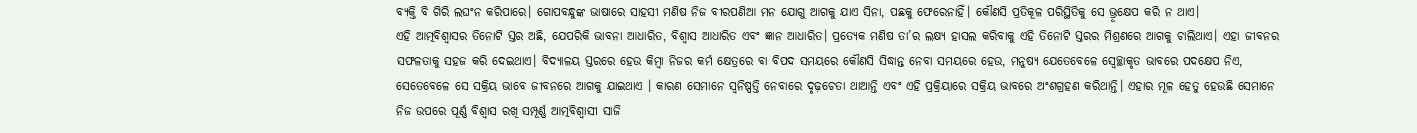ବ୍ୟକ୍ତି ବି ଗିରି ଲଘଂନ କରିପାରେ। ଗୋପବନ୍ଧୁଙ୍କ ଭାଷାରେ ସାହସୀ ମଣିଷ ନିଜ ବୀରପଣିଆ ମନ ଯୋଗୁ ଆଗକୁ ଯାଏ ସିନା, ପଛକୁ ଫେରେନାହିଁ। କୌଣସି ପ୍ରତିକୂଳ ପରିସ୍ଥିତିକୁ ସେ ଭ୍ରୂକ୍ଷେପ କରି ନ ଥାଏ।
ଏହି ଆତ୍ମବିଶ୍ୱାସର ତିନୋଟି ସ୍ତର ଅଛି, ଯେପରିକି ଭାବନା ଆଧାରିତ, ବିଶ୍ୱାସ ଆଧାରିତ ଏବଂ ଜ୍ଞାନ ଆଧାରିତ। ପ୍ରତ୍ୟେକ ମଣିଷ ତା’ର ଲକ୍ଷ୍ୟ ହାସଲ କରିବାକୁ ଏହି ତିନୋଟି ସ୍ତରର ମିଶ୍ରଣରେ ଆଗକୁ ଚାଲିଥାଏ। ଏହା ଜୀବନର ସଫଳତାକୁ ସହଜ କରି ଦେଇଥାଏ। ବିଦ୍ୟାଳୟ ସ୍ତରରେ ହେଉ କିମ୍ବା ନିଜର କର୍ମ କ୍ଷେତ୍ରରେ ବା ବିପଦ ସମୟରେ କୌଣସି ସିଦ୍ଧାନ୍ତ ନେବା ସମୟରେ ହେଉ, ମନୁଷ୍ୟ ଯେତେବେଳେ ସ୍ବେଚ୍ଛାକୃତ ଭାବରେ ପଦକ୍ଷେପ ନିଏ, ସେତେବେଳେ ସେ ସକ୍ରିୟ ଭାବେ ଜୀବନରେ ଆଗକୁ ଯାଇଥାଏ । କାରଣ ସେମାନେ ସ୍ବନିଷ୍ପତ୍ତି ନେବାରେ ଦୃଢ଼ଚେତା ଥାଆନ୍ତି ଏବଂ ଏହି ପ୍ରକ୍ରିୟାରେ ସକ୍ରିୟ ଭାବରେ ଅଂଶଗ୍ରହଣ କରିଥାନ୍ତି। ଏହାର ମୂଳ ହେତୁ ହେଉଛି ସେମାନେ ନିଜ ଉପରେ ପୂର୍ଣ୍ଣ ବିଶ୍ୱାସ ରଖି ସମ୍ପୂର୍ଣ୍ଣ ଆତ୍ମବିଶ୍ୱାସୀ ସାଜି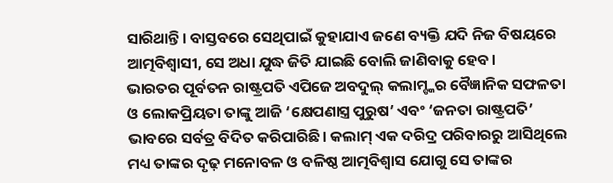ସାରିଥାନ୍ତି। ବାସ୍ତବରେ ସେଥିପାଇଁ କୁହାଯାଏ ଜଣେ ବ୍ୟକ୍ତି ଯଦି ନିଜ ବିଷୟରେ ଆତ୍ମବିଶ୍ୱାସୀ, ସେ ଅଧା ଯୁଦ୍ଧ ଜିତି ଯାଇଛି ବୋଲି ଜାଣିବାକୁ ହେବ।
ଭାରତର ପୂର୍ବତନ ରାଷ୍ଟ୍ରପତି ଏପିଜେ ଅବଦୁଲ୍ କଲାମ୍ଙ୍କର ବୈଜ୍ଞାନିକ ସଫଳତା ଓ ଲୋକପ୍ରିୟତା ତାଙ୍କୁ ଆଜି ‘କ୍ଷେପଣାସ୍ତ୍ର ପୁରୁଷ’ ଏବଂ ‘ଜନତା ରାଷ୍ଟ୍ରପତି’ ଭାବରେ ସର୍ବତ୍ର ବିଦିତ କରିପାରିଛି। କଲାମ୍ ଏକ ଦରିଦ୍ର ପରିବାରରୁ ଆସିଥିଲେ ମଧ୍ୟ ତାଙ୍କର ଦୃଢ଼ ମନୋବଳ ଓ ବଳିଷ୍ଠ ଆତ୍ମବିଶ୍ୱାସ ଯୋଗୁ ସେ ତାଙ୍କର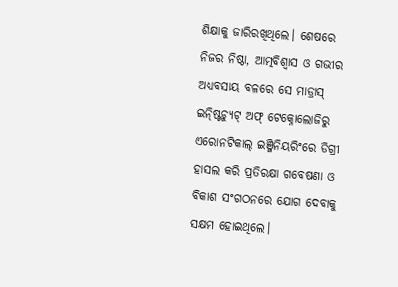ଶିକ୍ଷାକୁ ଜାରିରଖିଥିଲେ। ଶେଷରେ ନିଜର ନିଷ୍ଠା, ଆତ୍ମବିଶ୍ୱାସ ଓ ଗଭୀର ଅଧ୍ୟବସାୟ ବଳରେ ସେ ମାଡ୍ରାସ୍ ଇନ୍ଷ୍ଟିଚ୍ୟୁଟ୍ ଅଫ୍ ଟେକ୍ନୋଲୋଜିରୁ ଏରୋନଟିକାଲ୍ ଇଞ୍ଜିନିୟରିଂରେ ଡିଗ୍ରୀ ହାସଲ କରି ପ୍ରତିରକ୍ଷା ଗବେଷଣା ଓ ବିକାଶ ସଂଗଠନରେ ଯୋଗ ଦେବାକୁ ସକ୍ଷମ ହୋଇଥିଲେ।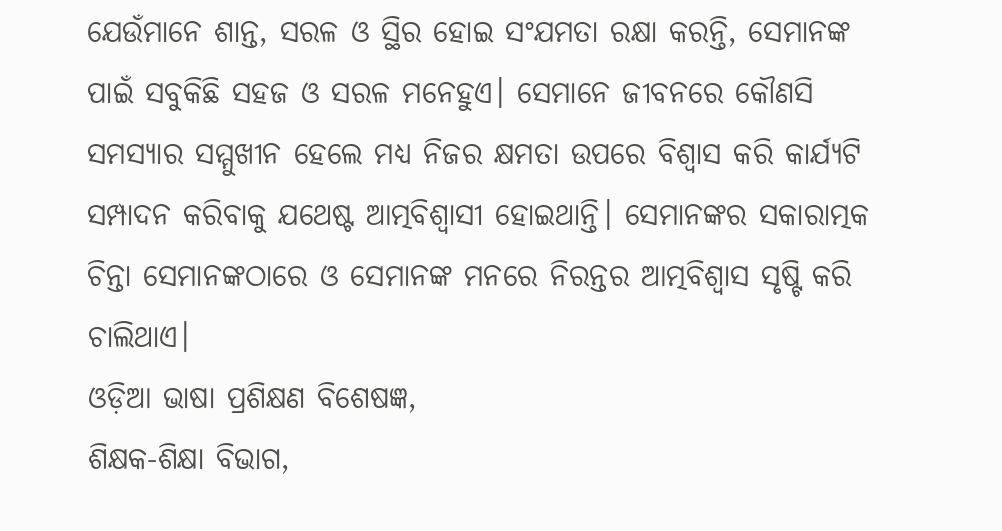ଯେଉଁମାନେ ଶାନ୍ତ, ସରଳ ଓ ସ୍ଥିର ହୋଇ ସଂଯମତା ରକ୍ଷା କରନ୍ତି, ସେମାନଙ୍କ ପାଇଁ ସବୁକିଛି ସହଜ ଓ ସରଳ ମନେହୁଏ। ସେମାନେ ଜୀବନରେ କୌଣସି ସମସ୍ୟାର ସମ୍ମୁଖୀନ ହେଲେ ମଧ୍ୟ ନିଜର କ୍ଷମତା ଉପରେ ବିଶ୍ୱାସ କରି କାର୍ଯ୍ୟଟି ସମ୍ପାଦନ କରିବାକୁ ଯଥେଷ୍ଟ ଆତ୍ମବିଶ୍ୱାସୀ ହୋଇଥାନ୍ତି। ସେମାନଙ୍କର ସକାରାତ୍ମକ ଚିନ୍ତା ସେମାନଙ୍କଠାରେ ଓ ସେମାନଙ୍କ ମନରେ ନିରନ୍ତର ଆତ୍ମବିଶ୍ୱାସ ସୃଷ୍ଟି କରି ଚାଲିଥାଏ।
ଓଡ଼ିଆ ଭାଷା ପ୍ରଶିକ୍ଷଣ ବିଶେଷଜ୍ଞ,
ଶିକ୍ଷକ-ଶିକ୍ଷା ବିଭାଗ,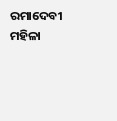ରମାଦେବୀ ମହିଳା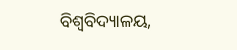ବିଶ୍ୱବିଦ୍ୟାଳୟ,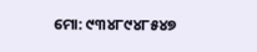ମୋ: ୯୩୪୮୯୪୮୫୪୭